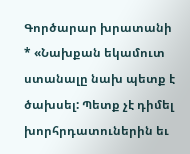Գործարար խրատանի
* «Նախքան եկամուտ ստանալը նախ պետք է ծախսել: Պետք չէ դիմել խորհրդատուներին եւ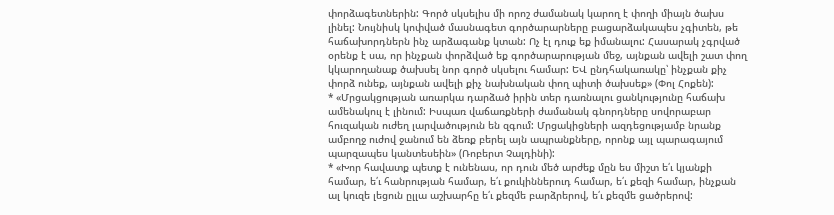փորձագետներին: Գործ սկսելիս մի որոշ ժամանակ կարող է փողի միայն ծախս լինել: Նույնիսկ կոփված մասնագետ գործարարները բացարձակապես չգիտեն, թե հաճախորդներն ինչ արձագանք կտան: Ոչ էլ դուք եք իմանալու: Հասարակ չգրված օրենք է սա, որ ինչքան փորձված եք գործարարության մեջ, այնքան ավելի շատ փող կկարողանաք ծախսել նոր գործ սկսելու համար: ԵՎ ընդհակառակը՝ ինչքան քիչ փորձ ունեք, այնքան ավելի քիչ նախնական փող պիտի ծախսեք» (Փոլ Հոքեն):
* «Մրցակցության առարկա դարձած իրին տեր դառնալու ցանկությունը հաճախ ամենակուլ է լինում: Իսպառ վաճառքների ժամանակ գնորդները սովորաբար հուզական ուժեղ լարվածություն են զգում: Մրցակիցների ազդեցությամբ նրանք ամբողջ ուժով ջանում են ձեռք բերել այն ապրանքները, որոնք այլ պարագայում պարզապես կանտեսեին» (Ռոբերտ Չալդինի):
* «Խոր հավատք պետք է ունենաս, որ դուն մեծ արժեք մըն ես միշտ ե՛ւ կյանքի համար, ե՛ւ հանրության համար, ե՛ւ քուկիններուդ համար, ե՛ւ քեզի համար, ինչքան ալ կուզե լեցուն ըլլա աշխարհը ե՛ւ քեզմե բարձրերով, ե՛ւ քեզմե ցածրերով: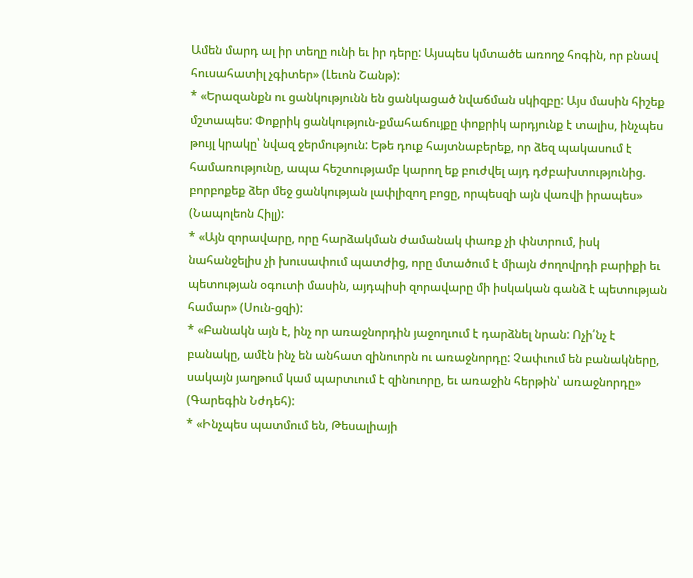Ամեն մարդ ալ իր տեղը ունի եւ իր դերը: Այսպես կմտածե առողջ հոգին, որ բնավ հուսահատիլ չգիտեր» (Լեւոն Շանթ):
* «Երազանքն ու ցանկությունն են ցանկացած նվաճման սկիզբը: Այս մասին հիշեք մշտապես: Փոքրիկ ցանկություն-քմահաճույքը փոքրիկ արդյունք է տալիս, ինչպես թույլ կրակը՝ նվազ ջերմություն: Եթե դուք հայտնաբերեք, որ ձեզ պակասում է համառությունը, ապա հեշտությամբ կարող եք բուժվել այդ դժբախտությունից. բորբոքեք ձեր մեջ ցանկության լափլիզող բոցը, որպեսզի այն վառվի իրապես» (Նապոլեոն Հիլլ):
* «Այն զորավարը, որը հարձակման ժամանակ փառք չի փնտրում, իսկ նահանջելիս չի խուսափում պատժից, որը մտածում է միայն ժողովրդի բարիքի եւ պետության օգուտի մասին, այդպիսի զորավարը մի իսկական գանձ է պետության համար» (Սուն-ցզի):
* «Բանակն այն է, ինչ որ առաջնորդին յաջողւում է դարձնել նրան: Ոչի՛նչ է բանակը, ամէն ինչ են անհատ զինուորն ու առաջնորդը: Չափւում են բանակները, սակայն յաղթում կամ պարտւում է զինուորը, եւ առաջին հերթին՝ առաջնորդը» (Գարեգին Նժդեհ):
* «Ինչպես պատմում են, Թեսալիայի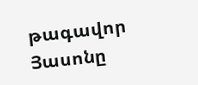թագավոր Յասոնը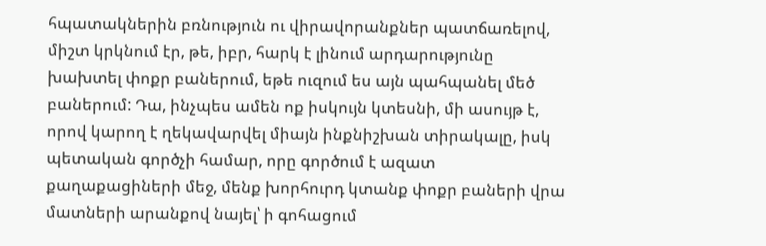հպատակներին բռնություն ու վիրավորանքներ պատճառելով, միշտ կրկնում էր, թե, իբր, հարկ է լինում արդարությունը խախտել փոքր բաներում, եթե ուզում ես այն պահպանել մեծ բաներում: Դա, ինչպես ամեն ոք իսկույն կտեսնի, մի ասույթ է, որով կարող է ղեկավարվել միայն ինքնիշխան տիրակալը, իսկ պետական գործչի համար, որը գործում է ազատ քաղաքացիների մեջ, մենք խորհուրդ կտանք փոքր բաների վրա մատների արանքով նայել՝ ի գոհացում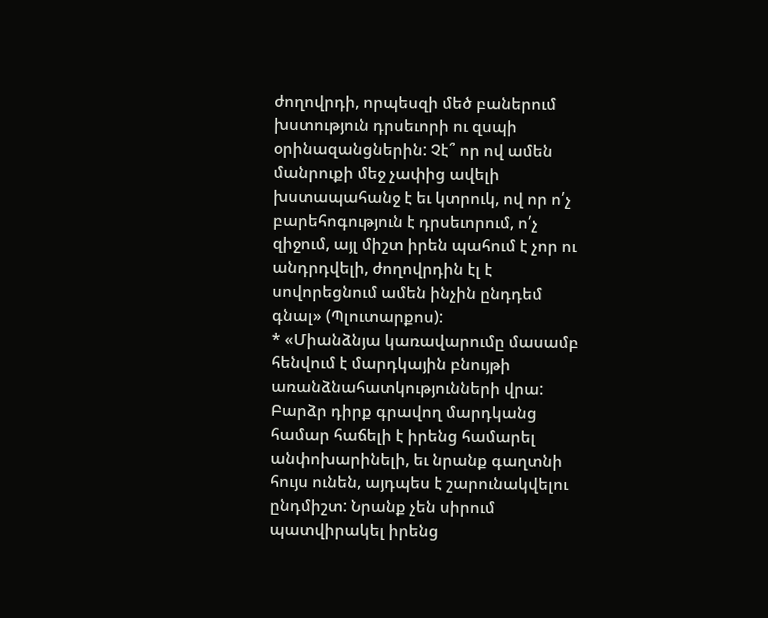ժողովրդի, որպեսզի մեծ բաներում խստություն դրսեւորի ու զսպի օրինազանցներին: Չէ՞ որ ով ամեն մանրուքի մեջ չափից ավելի խստապահանջ է եւ կտրուկ, ով որ ո՛չ բարեհոգություն է դրսեւորում, ո՛չ զիջում, այլ միշտ իրեն պահում է չոր ու անդրդվելի, ժողովրդին էլ է սովորեցնում ամեն ինչին ընդդեմ գնալ» (Պլուտարքոս):
* «Միանձնյա կառավարումը մասամբ հենվում է մարդկային բնույթի առանձնահատկությունների վրա: Բարձր դիրք գրավող մարդկանց համար հաճելի է իրենց համարել անփոխարինելի, եւ նրանք գաղտնի հույս ունեն, այդպես է շարունակվելու ընդմիշտ: Նրանք չեն սիրում պատվիրակել իրենց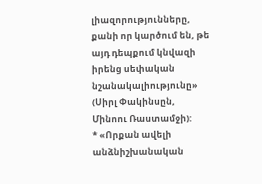լիազորությունները, քանի որ կարծում են, թե այդ դեպքում կնվազի իրենց սեփական նշանակալիությունը» (Սիրլ Փակինսըն, Մինոու Ռաստամջի):
* «Որքան ավելի անձնիշխանական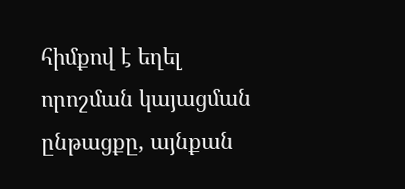հիմքով է եղել որոշման կայացման ընթացքը, այնքան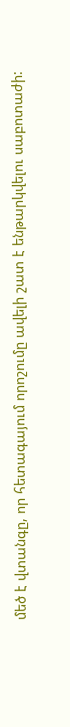մեծ է վտանգը, որ հետագայում որոշումը ավելի շատ է ենթարկվելու սաբոտաժի: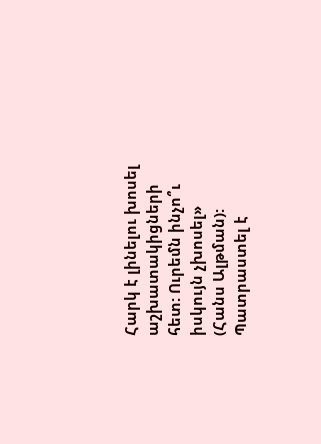Հարկ է լինելու խոսել աշխատակիցների հետ: Ուրեմն ինչո՞ւ իսկույն չխոսել» (Հանս Ալթման):
Պատրաստել է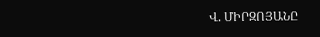Վ. ՄԻՐԶՈՅԱՆԸ